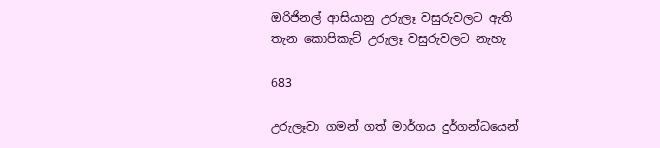ඔරිජිනල් ආසියානු උරුලෑ වසුරුවලට ඇති තැන කොපිකැට් උරුලෑ වසුරුවලට නැහැ

683

උරුලෑවා ගමන් ගත් මාර්ගය දුර්ගන්ධයෙන්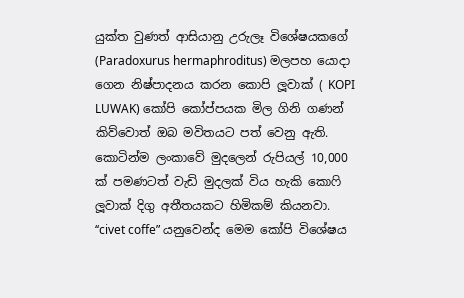යුක්ත වුණත් ආසියානු උරුලෑ විශේෂයකගේ (Paradoxurus hermaphroditus) මලපහ යොදා ගෙන නිෂ්පාදනය කරන කොපි ලූවාක් ( KOPI LUWAK) කෝපි කෝප්පයක මිල ගිනි ගණන් කිව්වොත් ඔබ මවිතයට පත් වෙනු ඇති. කොටින්ම ලංකාවේ මුදලෙන් රුපියල් 10,000 ක් පමණටත් වැඩි මුදලක් විය හැකි කොෆි ලූවාක් දිගු අතීතයකට හිමිකම් කියනවා. ‘‘civet coffe” යනුවෙන්ද මෙම කෝපි විශේෂය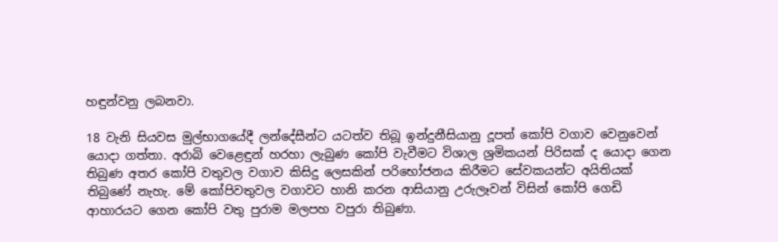හඳුන්වනු ලබනවා.

18 වැනි සියවස මුල්භාගයේදී ලන්දේසීන්ට යටත්ව තිබූ ඉන්දුනීසියානු දූපත් කෝපි වගාව වෙනුවෙන් යොදා ගත්තා. අරාබි වෙළෙඳුන් හරහා ලැබුණ කෝපි වැවීමට විශාල ශ්‍රමිකයන් පිරිසක් ද යොදා ගෙන තිබුණ අතර කෝපි වතුවල වගාව කිසිදු ලෙසකින් පරිභෝජනය කිරීමට සේවකයන්ට අයිතියක් තිබුණේ නැහැ. මේ කෝපිවතුවල වගාවට හානි කරන ආසියානු උරුලෑවන් විසින් කෝපි ගෙඩි ආහාරයට ගෙන කෝපි වතු පුරාම මලපහ වපුරා තිබුණා.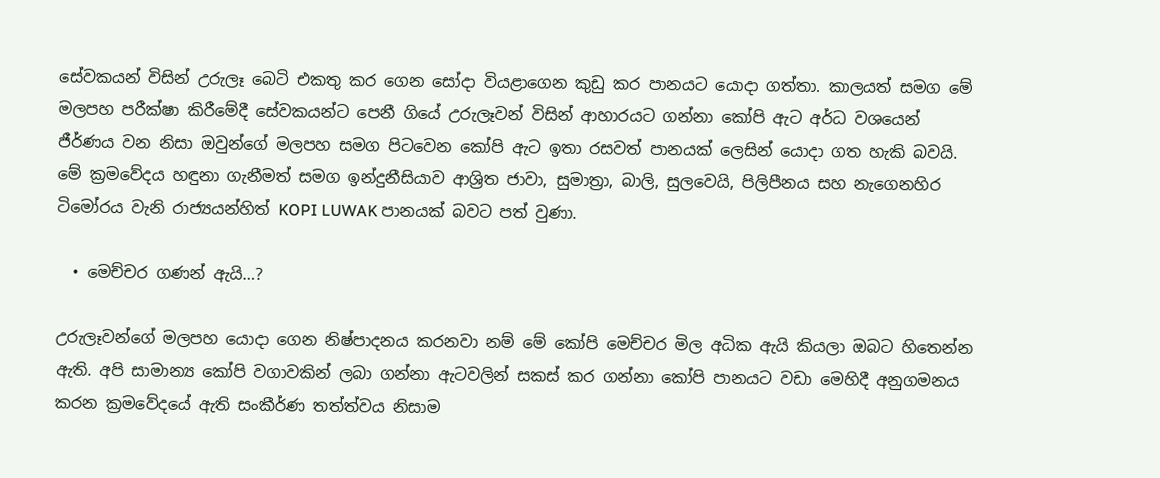සේවකයන් විසින් උරුලෑ බෙටි එකතු කර ගෙන සෝදා වියළාගෙන කුඩු කර පානයට යොදා ගත්තා. කාලයත් සමග මේ මලපහ පරීක්ෂා කිරීමේදී සේවකයන්ට පෙනී ගියේ උරුලෑවන් විසින් ආහාරයට ගන්නා කෝපි ඇට අර්ධ වශයෙන් ජීර්ණය වන නිසා ඔවුන්ගේ මලපහ සමග පිටවෙන කෝපි ඇට ඉතා රසවත් පානයක් ලෙසින් යොදා ගත හැකි බවයි. මේ ක්‍රමවේදය හඳුනා ගැනීමත් සමග ඉන්දුනීසියාව ආශ්‍රිත ජාවා, සුමාත්‍රා, බාලි, සුලවෙයි, පිලිපීනය සහ නැගෙනහිර ටිමෝරය වැනි රාජ්‍යයන්හිත් KOPI LUWAK පානයක් බවට පත් වුණා.

  • මෙච්චර ගණන් ඇයි…?

උරුලෑවන්ගේ මලපහ යොදා ගෙන නිෂ්පාදනය කරනවා නම් මේ කෝපි මෙච්චර මිල අධික ඇයි කියලා ඔබට හිතෙන්න ඇති. අපි සාමාන්‍ය කෝපි වගාවකින් ලබා ගන්නා ඇටවලින් සකස් කර ගන්නා කෝපි පානයට වඩා මෙහිදී අනුගමනය කරන ක්‍රමවේදයේ ඇති සංකීර්ණ තත්ත්වය නිසාම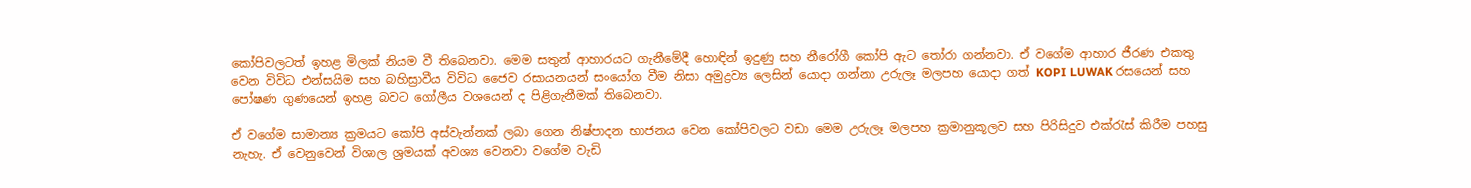කෝපිවලටත් ඉහළ මිලක් නියම වී තිබෙනවා. මෙම සතුන් ආහාරයට ගැනීමේදී හොඳින් ඉදුණු සහ නීරෝගී කෝපි ඇට තෝරා ගන්නවා. ඒ වගේම ආහාර ජීරණ එකතු වෙන විවිධ එන්සයිම සහ බහිස්‍රාවීය විවිධ ජෛව රසායනයන් සංයෝග වීම නිසා අමුද්‍රව්‍ය ලෙසින් යොදා ගන්නා උරුලෑ මලපහ යොදා ගත් KOPI LUWAK රසයෙන් සහ පෝෂණ ගුණයෙන් ඉහළ බවට ගෝලීය වශයෙන් ද පිළිගැනීමක් තිබෙනවා.

ඒ වගේම සාමාන්‍ය ක්‍රමයට කෝපි අස්වැන්නක් ලබා ගෙන නිෂ්පාදන භාජනය වෙන කෝපිවලට වඩා මෙම උරුලෑ මලපහ ක්‍රමානුකූලව සහ පිරිසිදුව එක්රැස් කිරීම පහසු නැහැ. ඒ වෙනුවෙන් විශාල ශ්‍රමයක් අවශ්‍ය වෙනවා වගේම වැඩි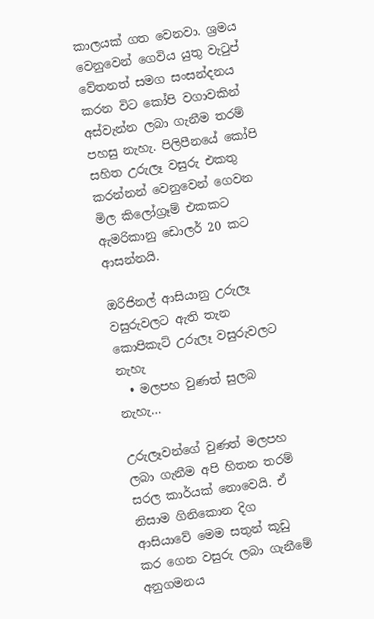කාලයක් ගත වෙනවා. ශ්‍රමය වෙනුවෙන් ගෙවිය යුතු වැටුප් වේතනත් සමග සංසන්දනය කරන විට කෝපි වගාවකින් අස්වැන්න ලබා ගැනීම තරම් පහසු නැහැ. පිලිපීනයේ කෝපි සහිත උරුලෑ වසුරු එකතු කරන්නන් වෙනුවෙන් ගෙවන මිල කිලෝග්‍රෑම් එකකට ඇමරිකානු ඩොලර් 20 කට ආසන්නයි.

ඔරිජිනල් ආසියානු උරුලෑ වසුරුවලට ඇති තැන කොපිකැට් උරුලෑ වසුරුවලට නැහැ
  • මලපහ වුණත් සුලබ නැහැ…

උරුලෑවන්ගේ වුණත් මලපහ ලබා ගැනීම අපි හිතන තරම් සරල කාර්යක් නොවෙයි. ඒ නිසාම ගිනිකොන දිග ආසියාවේ මෙම සතුන් කූඩු කර ගෙන වසුරු ලබා ගැනීමේ අනුගමනය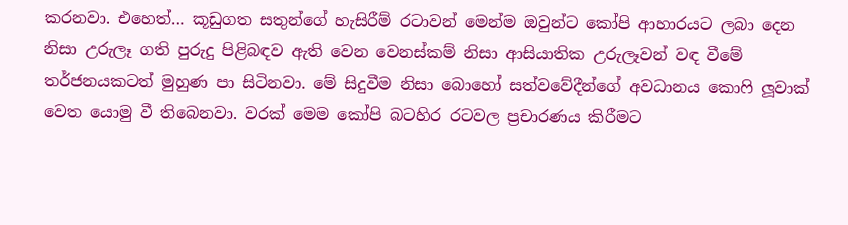කරනවා. එහෙත්… කූඩුගත සතුන්ගේ හැසිරීම් රටාවන් මෙන්ම ඔවුන්ට කෝපි ආහාරයට ලබා දෙන නිසා උරුලෑ ගති පුරුදු පිළිබඳව ඇති වෙන වෙනස්කම් නිසා ආසියාතික උරුලෑවන් වඳ වීමේ තර්ජනයකටත් මුහුණ පා සිටිනවා. මේ සිදුවීම නිසා බොහෝ සත්වවේදීන්ගේ අවධානය කොෆි ලූවාක් වෙත යොමු වී තිබෙනවා. වරක් මෙම කෝපි බටහිර රටවල ප්‍රචාරණය කිරීමට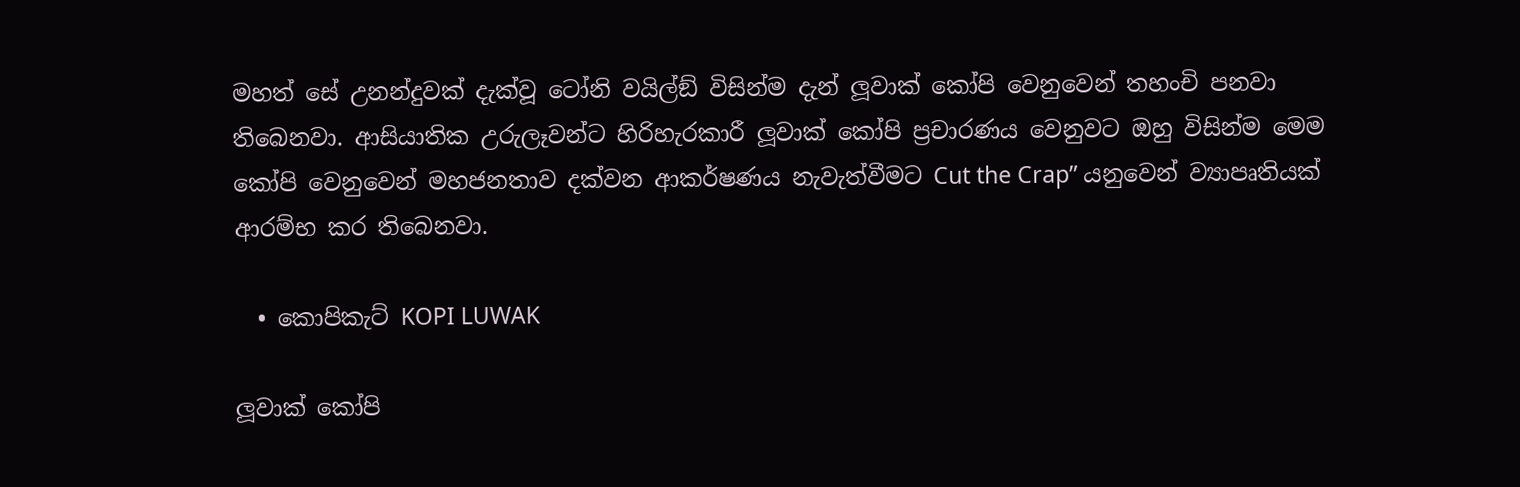මහත් සේ උනන්දුවක් දැක්වූ ටෝනි වයිල්ඞ් විසින්ම දැන් ලූවාක් කෝපි වෙනුවෙන් තහංචි පනවා තිබෙනවා. ආසියාතික උරුලෑවන්ට හිරිහැරකාරී ලූවාක් කෝපි ප්‍රචාරණය වෙනුවට ඔහු විසින්ම මෙම කෝපි වෙනුවෙන් මහජනතාව දක්වන ආකර්ෂණය නැවැත්වීමට Cut the Crap” යනුවෙන් ව්‍යාපෘතියක් ආරම්භ කර තිබෙනවා.

  • කොපිකැට් KOPI LUWAK

ලූවාක් කෝපි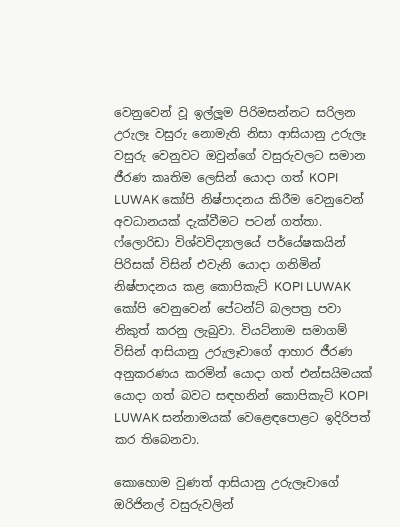වෙනුවෙන් වූ ඉල්ලූම පිරිමසන්නට සරිලන උරුලෑ වසුරු නොමැති නිසා ආසියානු උරුලෑ වසුරු වෙනුවට ඔවුන්ගේ වසුරුවලට සමාන ජීරණ කෘතිම ලෙසින් යොදා ගත් KOPI LUWAK කෝපි නිෂ්පාදනය කිරීම වෙනුවෙන් අවධානයක් දැක්වීමට පටන් ගත්තා. ෆ්ලොරිඩා විශ්වවිද්‍යාලයේ පර්යේෂකයින් පිරිසක් විසින් එවැනි යොදා ගනිමින් නිෂ්පාදනය කළ කොපිකැට් KOPI LUWAK කෝපි වෙනුවෙන් පේටන්ට් බලපත්‍ර පවා නිකුත් කරනු ලැබුවා. වියට්නාම සමාගම් විසින් ආසියානු උරුලෑවාගේ ආහාර ජීරණ අනුකරණය කරමින් යොදා ගත් එන්සයිමයක් යොදා ගත් බවට සඳහනින් කොපිකැට් KOPI LUWAK සන්නාමයක් වෙළෙඳපොළට ඉදිරිපත් කර තිබෙනවා.

කොහොම වුණත් ආසියානු උරුලෑවාගේ ඔරිජිනල් වසුරුවලින්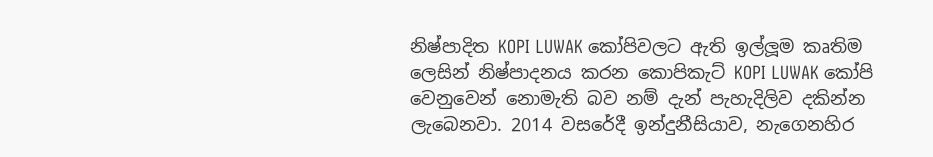නිෂ්පාදිත KOPI LUWAK කෝපිවලට ඇති ඉල්ලූම කෘතිම ලෙසින් නිෂ්පාදනය කරන කොපිකැට් KOPI LUWAK කෝපි වෙනුවෙන් නොමැති බව නම් දැන් පැහැදිලිව දකින්න ලැබෙනවා. 2014 වසරේදී ඉන්දුනීසියාව, නැගෙනහිර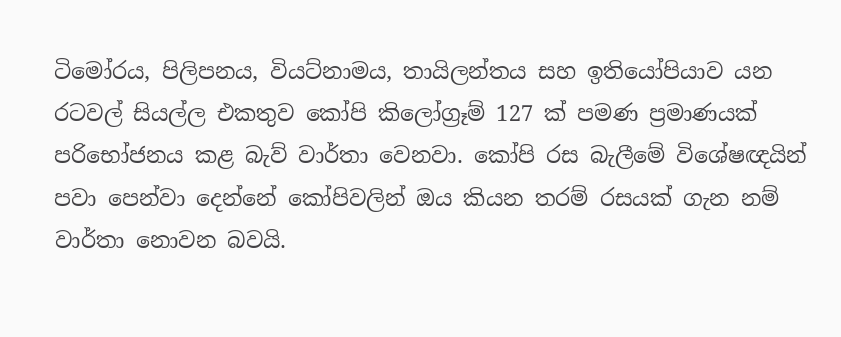ටිමෝරය, පිලිපනය, වියට්නාමය, තායිලන්තය සහ ඉතියෝපියාව යන රටවල් සියල්ල එකතුව කෝපි කිලෝග්‍රෑම් 127 ක් පමණ ප්‍රමාණයක් පරිභෝජනය කළ බැව් වාර්තා වෙනවා. කෝපි රස බැලීමේ විශේෂඥයින් පවා පෙන්වා දෙන්නේ කෝපිවලින් ඔය කියන තරම් රසයක් ගැන නම් වාර්තා නොවන බවයි.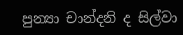පුන්‍යා චාන්දනි ද සිල්වා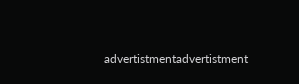advertistmentadvertistment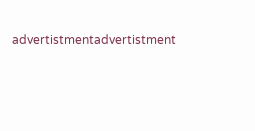advertistmentadvertistment